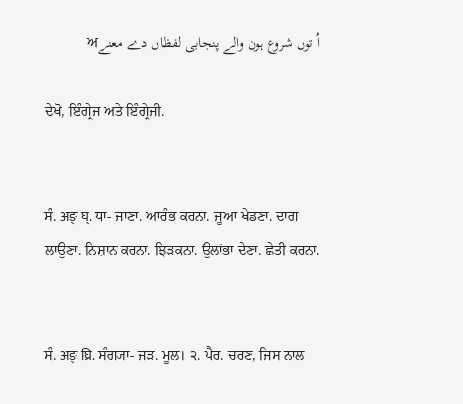اُ توں شروع ہون والے پنجابی لفظاں دے معنےਅ

ਦੇਖੋ, ਇੰਗ੍ਰੇਜ ਅਤੇ ਇੰਗ੍ਰੇਜੀ.


ਸੰ. अङ् घ्. ਧਾ- ਜਾਣਾ. ਆਰੰਭ ਕਰਨਾ. ਜੂਆ ਖੇਡਣਾ. ਦਾਗ ਲਾਉਣਾ. ਨਿਸ਼ਾਨ ਕਰਨਾ. ਝਿੜਕਨਾ. ਉਲਾਂਭਾ ਦੇਣਾ. ਛੇਤੀ ਕਰਨਾ.


ਸੰ. अङ् घ्रि. ਸੰਗ੍ਯਾ- ਜੜ. ਮੂਲ। ੨. ਪੈਰ. ਚਰਣ, ਜਿਸ ਨਾਲ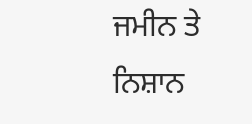ਜਮੀਨ ਤੇ ਨਿਸ਼ਾਨ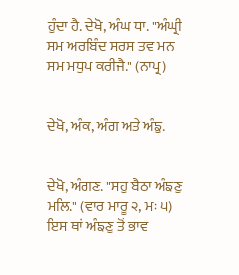ਹੁੰਦਾ ਹੈ. ਦੇਖੋ, ਅੰਘ ਧਾ. "ਅੰਘ੍ਰੀ ਸਮ ਅਰਬਿੰਦ ਸਰਸ ਤਵ ਮਨ ਸਮ ਮਧੁਪ ਕਰੀਜੈ." (ਨਾਪ੍ਰ)


ਦੇਖੋ, ਅੰਕ, ਅੰਗ ਅਤੇ ਅੰਙੁ.


ਦੇਖੋ, ਅੰਗਣ. "ਸਹੁ ਬੈਠਾ ਅੰਙਣੁ ਮਲਿ." (ਵਾਰ ਮਾਰੂ ੨, ਮਃ ੫) ਇਸ ਥਾਂ ਅੰਙਣੁ ਤੋਂ ਭਾਵ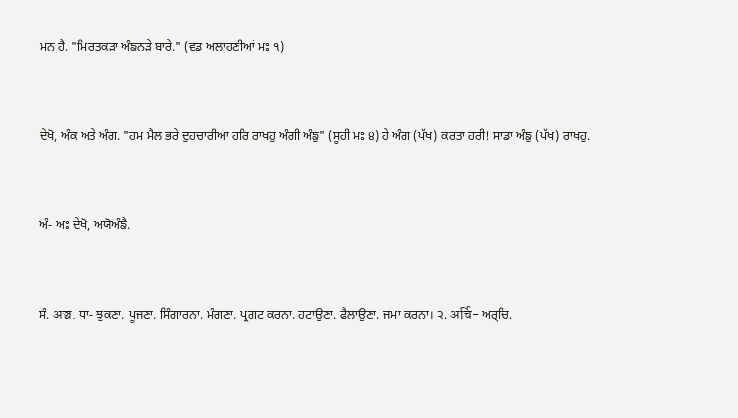ਮਨ ਹੈ. "ਮਿਰਤਕੜਾ ਅੰਙਨੜੇ ਬਾਰੇ." (ਵਡ ਅਲਾਹਣੀਆਂ ਮਃ ੧)


ਦੇਖੋ, ਅੰਕ ਅਤੇ ਅੰਗ. "ਹਮ ਮੈਲ ਭਰੇ ਦੁਹਚਾਰੀਆ ਹਰਿ ਰਾਖਹੁ ਅੰਗੀ ਅੰਙੁ" (ਸੂਹੀ ਮਃ ੪) ਹੇ ਅੰਗ (ਪੱਖ) ਕਰਤਾ ਹਰੀ! ਸਾਡਾ ਅੰਙੁ (ਪੱਖ) ਰਾਖਹੁ.


ਅੰ- ਅਃ ਦੇਖੋ, ਅਯੋਅੰਙੈ.


ਸੰ. अञ्च. ਧਾ- ਝੁਕਣਾ. ਪੂਜਣਾ. ਸਿੰਗਾਰਨਾ. ਮੰਗਣਾ. ਪ੍ਰਗਟ ਕਰਨਾ. ਹਟਾਉਣਾ. ਫੈਲਾਉਣਾ. ਜਮਾ ਕਰਨਾ। ੨. अर्चि- ਅਰ੍‌ਚਿ.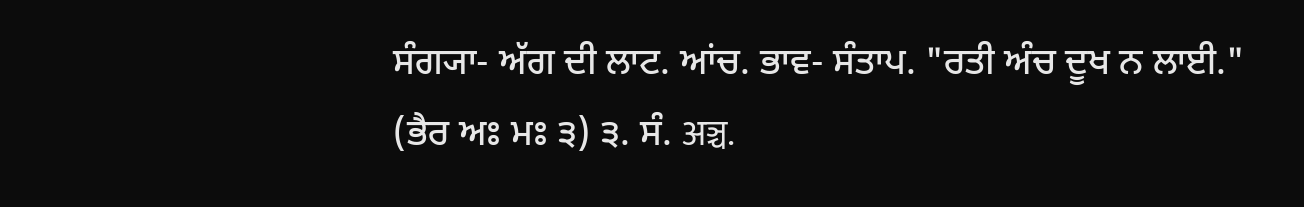ਸੰਗ੍ਯਾ- ਅੱਗ ਦੀ ਲਾਟ. ਆਂਚ. ਭਾਵ- ਸੰਤਾਪ. "ਰਤੀ ਅੰਚ ਦੂਖ ਨ ਲਾਈ." (ਭੈਰ ਅਃ ਮਃ ੩) ੩. ਸੰ. अञ्च.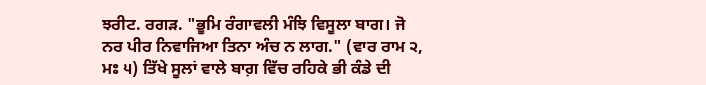ਝਰੀਟ. ਰਗੜ. "ਭੂਮਿ ਰੰਗਾਵਲੀ ਮੰਝਿ ਵਿਸੂਲਾ ਬਾਗ। ਜੋ ਨਰ ਪੀਰ ਨਿਵਾਜਿਆ ਤਿਨਾ ਅੰਚ ਨ ਲਾਗ." (ਵਾਰ ਰਾਮ ੨, ਮਃ ੫) ਤਿੱਖੇ ਸੂਲਾਂ ਵਾਲੇ ਬਾਗ਼ ਵਿੱਚ ਰਹਿਕੇ ਭੀ ਕੰਡੇ ਦੀ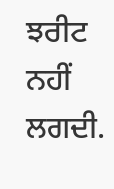ਝਰੀਟ ਨਹੀਂ ਲਗਦੀ.